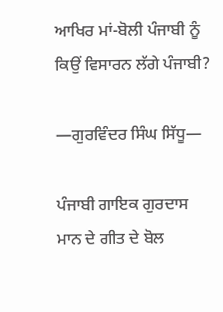ਆਖਿਰ ਮਾਂ-ਬੋਲੀ ਪੰਜਾਬੀ ਨੂੰ ਕਿਉਂ ਵਿਸਾਰਨ ਲੱਗੇ ਪੰਜਾਬੀ?

—ਗੁਰਵਿੰਦਰ ਸਿੰਘ ਸਿੱਧੂ—

ਪੰਜਾਬੀ ਗਾਇਕ ਗੁਰਦਾਸ ਮਾਨ ਦੇ ਗੀਤ ਦੇ ਬੋਲ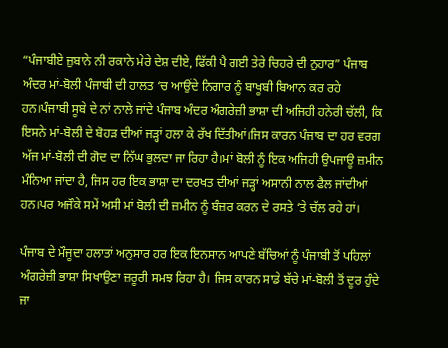“ਪੰਜਾਬੀਏ ਜ਼ੁਬਾਨੇ ਨੀ ਰਕਾਨੇ ਮੇਰੇ ਦੇਸ਼ ਦੀਏ, ਫਿੱਕੀ ਪੈ ਗਈ ਤੇਰੇ ਚਿਹਰੇ ਦੀ ਨੁਹਾਰ” ਪੰਜਾਬ ਅੰਦਰ ਮਾਂ-ਬੋਲੀ ਪੰਜਾਬੀ ਦੀ ਹਾਲਤ ‘ਚ ਆਉਂਦੇ ਨਿਗਾਰ ਨੂੰ ਬਾਖੂਬੀ ਬਿਆਨ ਕਰ ਰਹੇ ਹਨ।ਪੰਜਾਬੀ ਸੂਬੇ ਦੇ ਨਾਂ ਨਾਲੇ ਜਾਂਦੇ ਪੰਜਾਬ ਅੰਦਰ ਅੰਗਰੇਜ਼ੀ ਭਾਸ਼ਾ ਦੀ ਅਜਿਹੀ ਹਨੇਰੀ ਚੱਲੀ, ਕਿ ਇਸਨੇ ਮਾਂ-ਬੋਲੀ ਦੇ ਬੋਹੜ ਦੀਆਂ ਜੜ੍ਹਾਂ ਹਲਾ ਕੇ ਰੱਖ ਦਿੱਤੀਆਂ।ਜਿਸ ਕਾਰਨ ਪੰਜਾਬ ਦਾ ਹਰ ਵਰਗ ਅੱਜ ਮਾਂ-ਬੋਲੀ ਦੀ ਗੋਦ ਦਾ ਨਿੱਘ ਭੁਲਦਾ ਜਾ ਰਿਹਾ ਹੈ।ਮਾਂ ਬੋਲੀ ਨੂੰ ਇਕ ਅਜਿਹੀ ਉਪਜਾਊ ਜ਼ਮੀਨ ਮੰਨਿਆ ਜਾਂਦਾ ਹੈ, ਜਿਸ ਹਰ ਇਕ ਭਾਸ਼ਾ ਦਾ ਦਰਖਤ ਦੀਆਂ ਜੜ੍ਹਾਂ ਅਸਾਨੀ ਨਾਲ ਫੈਲ ਜਾਂਦੀਆਂ ਹਨ।ਪਰ ਅਜੌਕੇ ਸਮੇਂ ਅਸੀ ਮਾਂ ਬੋਲੀ ਦੀ ਜ਼ਮੀਨ ਨੂੰ ਬੰਜ਼ਰ ਕਰਨ ਦੇ ਰਸਤੇ ‘ਤੇ ਚੱਲ ਰਹੇ ਹਾਂ।

ਪੰਜਾਬ ਦੇ ਮੌਜੂਦਾ ਹਲਾਤਾਂ ਅਨੁਸਾਰ ਹਰ ਇਕ ਇਨਸਾਨ ਆਪਣੇ ਬੱਚਿਆਂ ਨੂੰ ਪੰਜਾਬੀ ਤੋਂ ਪਹਿਲਾਂ ਅੰਗਰੇਜ਼ੀ ਭਾਸ਼ਾ ਸਿਖਾਉਣਾ ਜ਼ਰੂਰੀ ਸਮਝ ਰਿਹਾ ਹੈ। ਜਿਸ ਕਾਰਨ ਸਾਡੇ ਬੱਚੇ ਮਾਂ-ਬੋਲੀ ਤੋਂ ਦੂਰ ਹੁੰਦੇ ਜਾ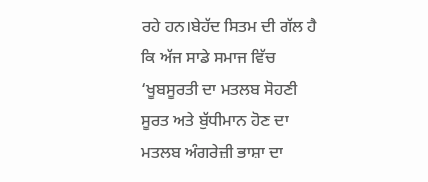ਰਹੇ ਹਨ।ਬੇਹੱਦ ਸਿਤਮ ਦੀ ਗੱਲ ਹੈ ਕਿ ਅੱਜ ਸਾਡੇ ਸਮਾਜ ਵਿੱਚ ‘ਖੂਬਸੂਰਤੀ ਦਾ ਮਤਲਬ ਸੋਹਣੀ ਸੂਰਤ ਅਤੇ ਬੁੱਧੀਮਾਨ ਹੋਣ ਦਾ ਮਤਲਬ ਅੰਗਰੇਜ਼ੀ ਭਾਸ਼ਾ ਦਾ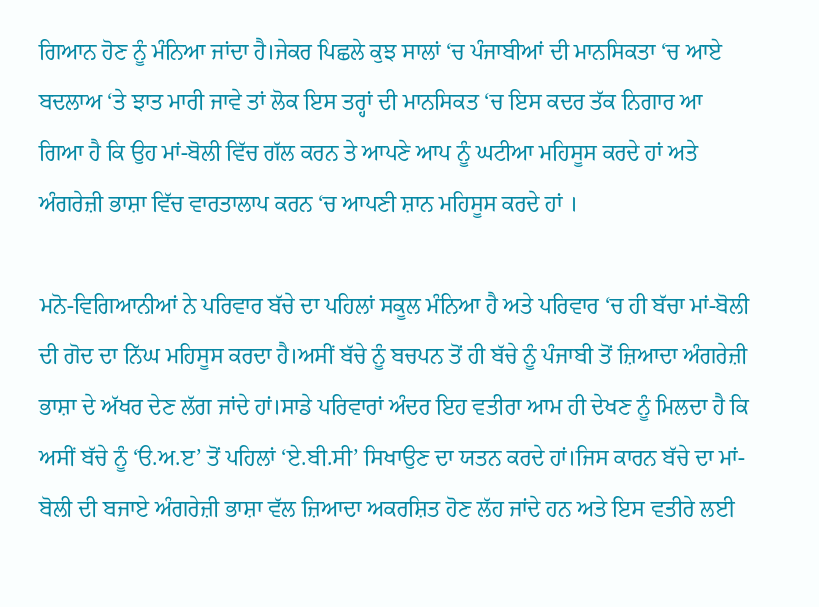ਗਿਆਨ ਹੋਣ ਨੂੰ ਮੰਨਿਆ ਜਾਂਦਾ ਹੈ।ਜੇਕਰ ਪਿਛਲੇ ਕੁਝ ਸਾਲਾਂ ‘ਚ ਪੰਜਾਬੀਆਂ ਦੀ ਮਾਨਸਿਕਤਾ ‘ਚ ਆਏ ਬਦਲਾਅ ‘ਤੇ ਝਾਤ ਮਾਰੀ ਜਾਵੇ ਤਾਂ ਲੋਕ ਇਸ ਤਰ੍ਹਾਂ ਦੀ ਮਾਨਸਿਕਤ ‘ਚ ਇਸ ਕਦਰ ਤੱਕ ਨਿਗਾਰ ਆ ਗਿਆ ਹੈ ਕਿ ਉਹ ਮਾਂ-ਬੋਲੀ ਵਿੱਚ ਗੱਲ ਕਰਨ ਤੇ ਆਪਣੇ ਆਪ ਨੂੰ ਘਟੀਆ ਮਹਿਸੂਸ ਕਰਦੇ ਹਾਂ ਅਤੇ ਅੰਗਰੇਜ਼ੀ ਭਾਸ਼ਾ ਵਿੱਚ ਵਾਰਤਾਲਾਪ ਕਰਨ ‘ਚ ਆਪਣੀ ਸ਼ਾਨ ਮਹਿਸੂਸ ਕਰਦੇ ਹਾਂ ।

ਮਨੋ-ਵਿਗਿਆਨੀਆਂ ਨੇ ਪਰਿਵਾਰ ਬੱਚੇ ਦਾ ਪਹਿਲਾਂ ਸਕੂਲ ਮੰਨਿਆ ਹੈ ਅਤੇ ਪਰਿਵਾਰ ‘ਚ ਹੀ ਬੱਚਾ ਮਾਂ-ਬੋਲੀ ਦੀ ਗੋਦ ਦਾ ਨਿੱਘ ਮਹਿਸੂਸ ਕਰਦਾ ਹੈ।ਅਸੀਂ ਬੱਚੇ ਨੂੰ ਬਚਪਨ ਤੋਂ ਹੀ ਬੱਚੇ ਨੂੰ ਪੰਜਾਬੀ ਤੋਂ ਜ਼ਿਆਦਾ ਅੰਗਰੇਜ਼ੀ ਭਾਸ਼ਾ ਦੇ ਅੱਖਰ ਦੇਣ ਲੱਗ ਜਾਂਦੇ ਹਾਂ।ਸਾਡੇ ਪਰਿਵਾਰਾਂ ਅੰਦਰ ਇਹ ਵਤੀਰਾ ਆਮ ਹੀ ਦੇਖਣ ਨੂੰ ਮਿਲਦਾ ਹੈ ਕਿ ਅਸੀਂ ਬੱਚੇ ਨੂੰ ‘ੳ.ਅ.ੲ’ ਤੋਂ ਪਹਿਲਾਂ ‘ਏ.ਬੀ.ਸੀ’ ਸਿਖਾਉਣ ਦਾ ਯਤਨ ਕਰਦੇ ਹਾਂ।ਜਿਸ ਕਾਰਨ ਬੱਚੇ ਦਾ ਮਾਂ-ਬੋਲੀ ਦੀ ਬਜਾਏ ਅੰਗਰੇਜ਼ੀ ਭਾਸ਼ਾ ਵੱਲ ਜ਼ਿਆਦਾ ਅਕਰਸ਼ਿਤ ਹੋਣ ਲੱਹ ਜਾਂਦੇ ਹਨ ਅਤੇ ਇਸ ਵਤੀਰੇ ਲਈ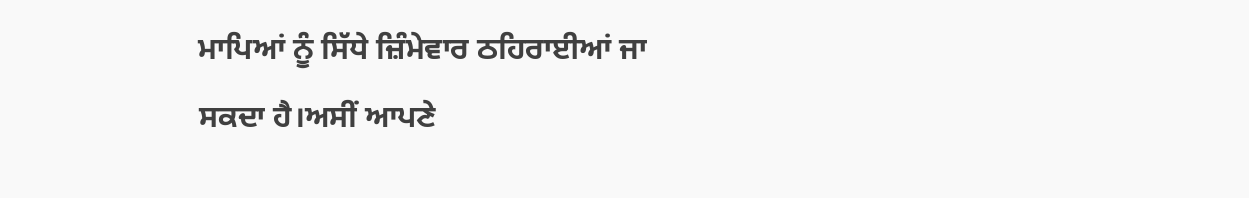ਮਾਪਿਆਂ ਨੂੰ ਸਿੱਧੇ ਜ਼ਿੰਮੇਵਾਰ ਠਹਿਰਾਈਆਂ ਜਾ ਸਕਦਾ ਹੈ।ਅਸੀਂ ਆਪਣੇ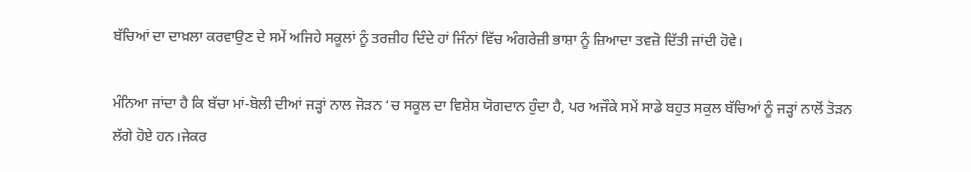ਬੱਚਿਆਂ ਦਾ ਦਾਖ਼ਲਾ ਕਰਵਾਉਣ ਦੇ ਸਮੇਂ ਅਜਿਹੇ ਸਕੂਲਾਂ ਨੂੰ ਤਰਜ਼ੀਹ ਦਿੰਦੇ ਹਾਂ ਜਿੰਨਾਂ ਵਿੱਚ ਅੰਗਰੇਜ਼ੀ ਭਾਸ਼ਾ ਨੂੰ ਜ਼ਿਆਦਾ ਤਵਜ਼ੋ ਦਿੱਤੀ ਜਾਂਦੀ ਹੋਵੇ।

ਮੰਨਿਆ ਜਾਂਦਾ ਹੈ ਕਿ ਬੱਚਾ ਮਾਂ-ਬੋਲੀ ਦੀਆਂ ਜੜ੍ਹਾਂ ਨਾਲ ਜੋੜਨ ‘ਚ ਸਕੂਲ ਦਾ ਵਿਸ਼ੇਸ਼ ਯੋਗਦਾਨ ਹੁੰਦਾ ਹੈ, ਪਰ ਅਜੌਕੇ ਸਮੇਂ ਸਾਡੇ ਬਹੁਤ ਸਕੁਲ ਬੱਚਿਆਂ ਨੂੰ ਜੜ੍ਹਾਂ ਨਾਲੋਂ ਤੋੜਨ ਲੱਗੇ ਹੋਏ ਹਨ।ਜੇਕਰ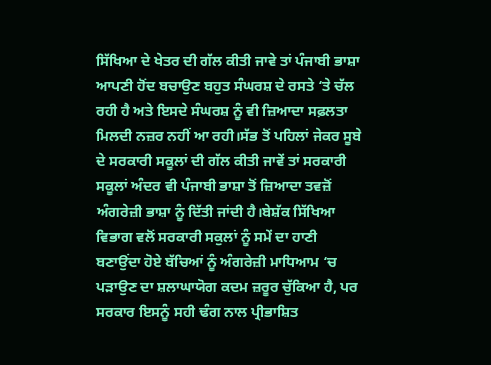ਸਿੱਖਿਆ ਦੇ ਖੇਤਰ ਦੀ ਗੱਲ ਕੀਤੀ ਜਾਵੇ ਤਾਂ ਪੰਜਾਬੀ ਭਾਸ਼ਾ ਆਪਣੀ ਹੋਂਦ ਬਚਾਉਣ ਬਹੁਤ ਸੰਘਰਸ਼ ਦੇ ਰਸਤੇ ‘ਤੇ ਚੱਲ ਰਹੀ ਹੈ ਅਤੇ ਇਸਦੇ ਸੰਘਰਸ਼ ਨੂੰ ਵੀ ਜ਼ਿਆਦਾ ਸਫ਼ਲਤਾ ਮਿਲਦੀ ਨਜ਼ਰ ਨਹੀਂ ਆ ਰਹੀ।ਸੱਭ ਤੋਂ ਪਹਿਲਾਂ ਜੇਕਰ ਸੂਬੇ ਦੇ ਸਰਕਾਰੀ ਸਕੂਲਾਂ ਦੀ ਗੱਲ ਕੀਤੀ ਜਾਵੇਂ ਤਾਂ ਸਰਕਾਰੀ ਸਕੂਲਾਂ ਅੰਦਰ ਵੀ ਪੰਜਾਬੀ ਭਾਸ਼ਾ ਤੋਂ ਜ਼ਿਆਦਾ ਤਵਜ਼ੋਂ ਅੰਗਰੇਜ਼ੀ ਭਾਸ਼ਾ ਨੂੰ ਦਿੱਤੀ ਜਾਂਦੀ ਹੈ।ਬੇਸ਼ੱਕ ਸਿੱਖਿਆ ਵਿਭਾਗ ਵਲੋਂ ਸਰਕਾਰੀ ਸਕੁਲਾਂ ਨੂੰ ਸਮੇਂ ਦਾ ਹਾਣੀ ਬਣਾਉਂਦਾ ਹੋਏ ਬੱਚਿਆਂ ਨੂੰ ਅੰਗਰੇਜ਼ੀ ਮਾਧਿਆਮ ‘ਚ ਪੜਾਉਣ ਦਾ ਸ਼ਲਾਘਾਯੋਗ ਕਦਮ ਜ਼ਰੂਰ ਚੁੱਕਿਆ ਹੈ, ਪਰ ਸਰਕਾਰ ਇਸਨੂੰ ਸਹੀ ਢੰਗ ਨਾਲ ਪ੍ਰੀਭਾਸ਼ਿਤ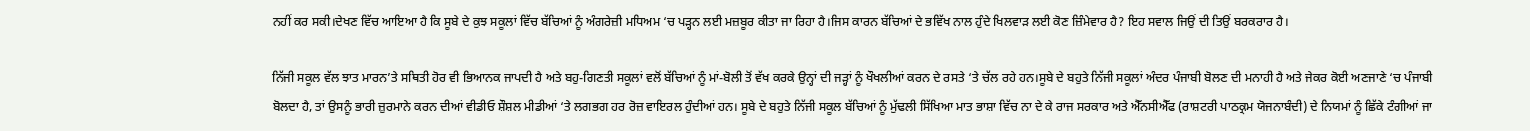ਨਹੀਂ ਕਰ ਸਕੀ।ਦੇਖਣ ਵਿੱਚ ਆਇਆ ਹੈ ਕਿ ਸੂਬੇ ਦੇ ਕੁਝ ਸਕੂਲਾਂ ਵਿੱਚ ਬੱਚਿਆਂ ਨੂੰ ਅੰਗਰੇਜ਼ੀ ਮਧਿਅਮ ‘ਚ ਪੜ੍ਹਨ ਲਈ ਮਜ਼ਬੂਰ ਕੀਤਾ ਜਾ ਰਿਹਾ ਹੈ।ਜਿਸ ਕਾਰਨ ਬੱਚਿਆਂ ਦੇ ਭਵਿੱਖ ਨਾਲ ਹੁੰਦੇ ਖਿਲਵਾੜ ਲਈ ਕੋਣ ਜ਼ਿੰਮੇਵਾਰ ਹੈ? ਇਹ ਸਵਾਲ ਜਿਉਂ ਦੀ ਤਿਉਂ ਬਰਕਰਾਰ ਹੈ।

ਨਿੱਜੀ ਸਕੂਲ ਵੱਲ ਝਾਤ ਮਾਰਨ’ਤੇ ਸਥਿਤੀ ਹੋਰ ਵੀ ਭਿਆਨਕ ਜਾਪਦੀ ਹੈ ਅਤੇ ਬਹੁ-ਗਿਣਤੀ ਸਕੂਲਾਂ ਵਲੋਂ ਬੱਚਿਆਂ ਨੂੰ ਮਾਂ-ਬੋਲੀ ਤੋਂ ਵੱਖ ਕਰਕੇ ਉਨ੍ਹਾਂ ਦੀ ਜੜ੍ਹਾਂ ਨੂੰ ਖੌਖਲੀਆਂ ਕਰਨ ਦੇ ਰਸਤੇ ‘ਤੇ ਚੱਲ ਰਹੇ ਹਨ।ਸੂਬੇ ਦੇ ਬਹੁਤੇ ਨਿੱਜੀ ਸਕੂਲਾਂ ਅੰਦਰ ਪੰਜਾਬੀ ਬੋਲਣ ਦੀ ਮਨਾਹੀ ਹੈ ਅਤੇ ਜੇਕਰ ਕੋਈ ਅਣਜਾਣੇ ‘ਚ ਪੰਜਾਬੀ ਬੋਲਦਾ ਹੈ, ਤਾਂ ਉਸਨੂੰ ਭਾਰੀ ਜ਼ੁਰਮਾਨੇ ਕਰਨ ਦੀਆਂ ਵੀਡੀਓ ਸ਼ੌਸ਼ਲ ਮੀਡੀਆਂ ‘ਤੇ ਲਗਭਗ ਹਰ ਰੋਜ਼ ਵਾਇਰਲ ਹੁੰਦੀਆਂ ਹਨ। ਸੂਬੇ ਦੇ ਬਹੁਤੇ ਨਿੱਜੀ ਸਕੂਲ ਬੱਚਿਆਂ ਨੂੰ ਮੁੱਢਲੀ ਸਿੱਖਿਆ ਮਾਤ ਭਾਸ਼ਾ ਵਿੱਚ ਨਾ ਦੇ ਕੇ ਰਾਜ ਸਰਕਾਰ ਅਤੇ ਐੱਨਸੀਐੱਫ (ਰਾਸ਼ਟਰੀ ਪਾਠਕ੍ਰਮ ਯੋਜਨਾਬੰਦੀ) ਦੇ ਨਿਯਮਾਂ ਨੂੰ ਛਿੱਕੇ ਟੰਗੀਆਂ ਜਾ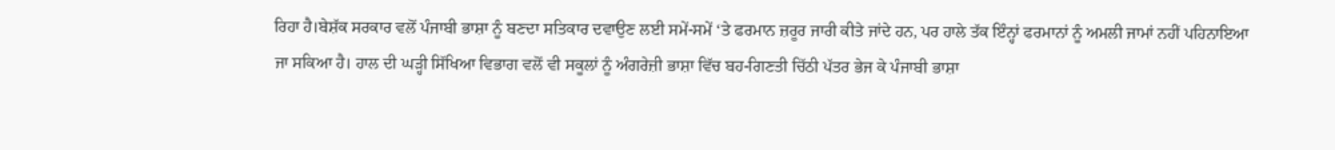ਰਿਹਾ ਹੈ।ਬੇਸ਼ੱਕ ਸਰਕਾਰ ਵਲੋਂ ਪੰਜਾਬੀ ਭਾਸ਼ਾ ਨੂੰ ਬਣਦਾ ਸਤਿਕਾਰ ਦਵਾਉਣ ਲਈ ਸਮੇਂ-ਸਮੇਂ ‘ਤੇ ਫਰਮਾਨ ਜ਼ਰੂਰ ਜਾਰੀ ਕੀਤੇ ਜਾਂਦੇ ਹਨ, ਪਰ ਹਾਲੇ ਤੱਕ ਇੰਨ੍ਹਾਂ ਫਰਮਾਨਾਂ ਨੂੰ ਅਮਲੀ ਜਾਮਾਂ ਨਹੀਂ ਪਹਿਨਾਇਆ ਜਾ ਸਕਿਆ ਹੈ। ਹਾਲ ਦੀ ਘੜ੍ਹੀ ਸਿੱਖਿਆ ਵਿਭਾਗ ਵਲੋਂ ਵੀ ਸਕੂਲਾਂ ਨੂੰ ਅੰਗਰੇਜ਼ੀ ਭਾਸ਼ਾ ਵਿੱਚ ਬਹ-ਗਿਣਤੀ ਚਿੱਠੀ ਪੱਤਰ ਭੇਜ ਕੇ ਪੰਜਾਬੀ ਭਾਸ਼ਾ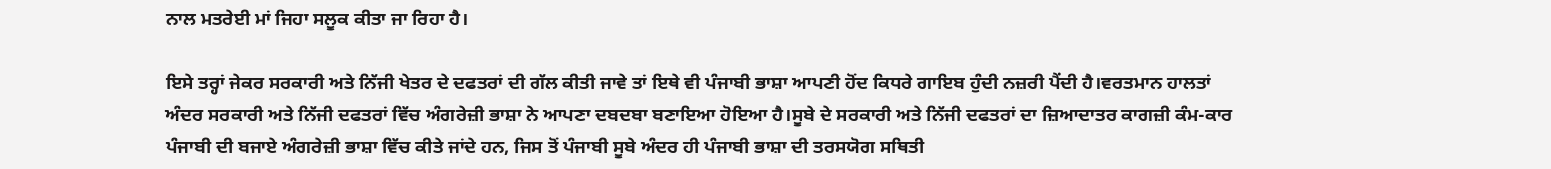ਨਾਲ ਮਤਰੇਈ ਮਾਂ ਜਿਹਾ ਸਲੂਕ ਕੀਤਾ ਜਾ ਰਿਹਾ ਹੈ।

ਇਸੇ ਤਰ੍ਹਾਂ ਜੇਕਰ ਸਰਕਾਰੀ ਅਤੇ ਨਿੱਜੀ ਖੇਤਰ ਦੇ ਦਫਤਰਾਂ ਦੀ ਗੱਲ ਕੀਤੀ ਜਾਵੇ ਤਾਂ ਇਥੇ ਵੀ ਪੰਜਾਬੀ ਭਾਸ਼ਾ ਆਪਣੀ ਹੋਂਦ ਕਿਧਰੇ ਗਾਇਬ ਹੁੰਦੀ ਨਜ਼ਰੀ ਪੈਂਦੀ ਹੈ।ਵਰਤਮਾਨ ਹਾਲਤਾਂ ਅੰਦਰ ਸਰਕਾਰੀ ਅਤੇ ਨਿੱਜੀ ਦਫਤਰਾਂ ਵਿੱਚ ਅੰਗਰੇਜ਼ੀ ਭਾਸ਼ਾ ਨੇ ਆਪਣਾ ਦਬਦਬਾ ਬਣਾਇਆ ਹੋਇਆ ਹੈ।ਸੂਬੇ ਦੇ ਸਰਕਾਰੀ ਅਤੇ ਨਿੱਜੀ ਦਫਤਰਾਂ ਦਾ ਜ਼ਿਆਦਾਤਰ ਕਾਗਜ਼ੀ ਕੰਮ-ਕਾਰ ਪੰਜਾਬੀ ਦੀ ਬਜਾਏ ਅੰਗਰੇਜ਼ੀ ਭਾਸ਼ਾ ਵਿੱਚ ਕੀਤੇ ਜਾਂਦੇ ਹਨ, ਜਿਸ ਤੋਂ ਪੰਜਾਬੀ ਸੂਬੇ ਅੰਦਰ ਹੀ ਪੰਜਾਬੀ ਭਾਸ਼ਾ ਦੀ ਤਰਸਯੋਗ ਸਥਿਤੀ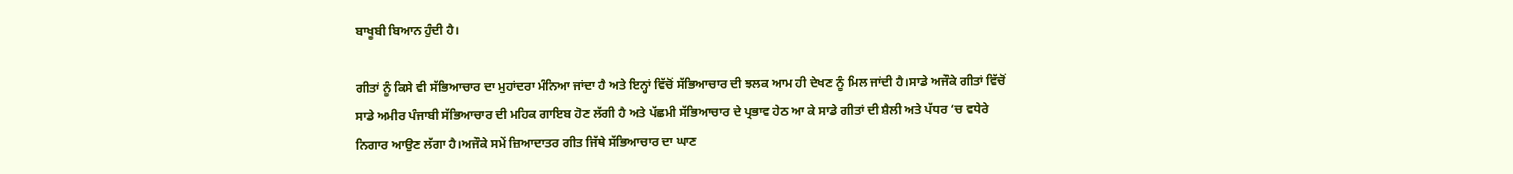ਬਾਖੂਬੀ ਬਿਆਨ ਹੁੰਦੀ ਹੈ।

ਗੀਤਾਂ ਨੂੰ ਕਿਸੇ ਵੀ ਸੱਭਿਆਚਾਰ ਦਾ ਮੁਹਾਂਦਰਾ ਮੰਨਿਆ ਜਾਂਦਾ ਹੈ ਅਤੇ ਇਨ੍ਹਾਂ ਵਿੱਚੋਂ ਸੱਭਿਆਚਾਰ ਦੀ ਝਲਕ ਆਮ ਹੀ ਦੇਖਣ ਨੂੰ ਮਿਲ ਜਾਂਦੀ ਹੈ।ਸਾਡੇ ਅਜੌਕੇ ਗੀਤਾਂ ਵਿੱਚੋਂ ਸਾਡੇ ਅਮੀਰ ਪੰਜਾਬੀ ਸੱਭਿਆਚਾਰ ਦੀ ਮਹਿਕ ਗਾਇਬ ਹੋਣ ਲੱਗੀ ਹੈ ਅਤੇ ਪੱਛਮੀ ਸੱਭਿਆਚਾਰ ਦੇ ਪ੍ਰਭਾਵ ਹੇਠ ਆ ਕੇ ਸਾਡੇ ਗੀਤਾਂ ਦੀ ਸ਼ੈਲੀ ਅਤੇ ਪੱਧਰ ‘ਚ ਵਧੇਰੇ ਨਿਗਾਰ ਆਉਣ ਲੱਗਾ ਹੈ।ਅਜੌਕੇ ਸਮੇਂ ਜ਼ਿਆਦਾਤਰ ਗੀਤ ਜਿੱਥੇ ਸੱਭਿਆਚਾਰ ਦਾ ਘਾਣ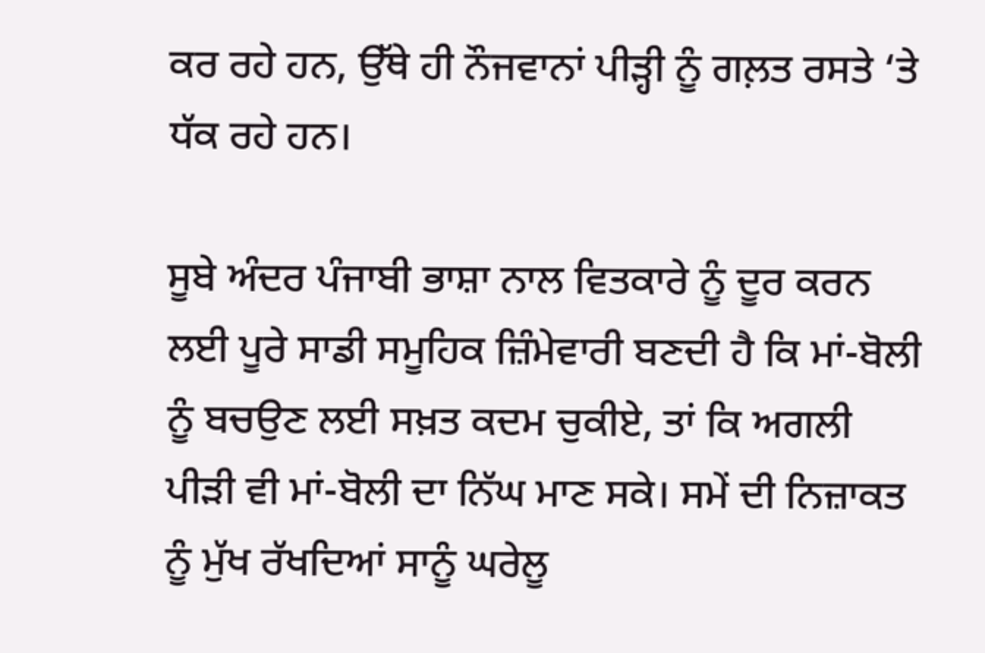ਕਰ ਰਹੇ ਹਨ, ਉੱਥੇ ਹੀ ਨੌਜਵਾਨਾਂ ਪੀੜ੍ਹੀ ਨੂੰ ਗਲ਼ਤ ਰਸਤੇ ‘ਤੇ ਧੱਕ ਰਹੇ ਹਨ।

ਸੂਬੇ ਅੰਦਰ ਪੰਜਾਬੀ ਭਾਸ਼ਾ ਨਾਲ ਵਿਤਕਾਰੇ ਨੂੰ ਦੂਰ ਕਰਨ ਲਈ ਪੂਰੇ ਸਾਡੀ ਸਮੂਹਿਕ ਜ਼ਿੰਮੇਵਾਰੀ ਬਣਦੀ ਹੈ ਕਿ ਮਾਂ-ਬੋਲੀ ਨੂੰ ਬਚਉਣ ਲਈ ਸਖ਼ਤ ਕਦਮ ਚੁਕੀਏ, ਤਾਂ ਕਿ ਅਗਲੀ ਪੀੜੀ ਵੀ ਮਾਂ-ਬੋਲੀ ਦਾ ਨਿੱਘ ਮਾਣ ਸਕੇ। ਸਮੇਂ ਦੀ ਨਿਜ਼ਾਕਤ ਨੂੰ ਮੁੱਖ ਰੱਖਦਿਆਂ ਸਾਨੂੰ ਘਰੇਲੂ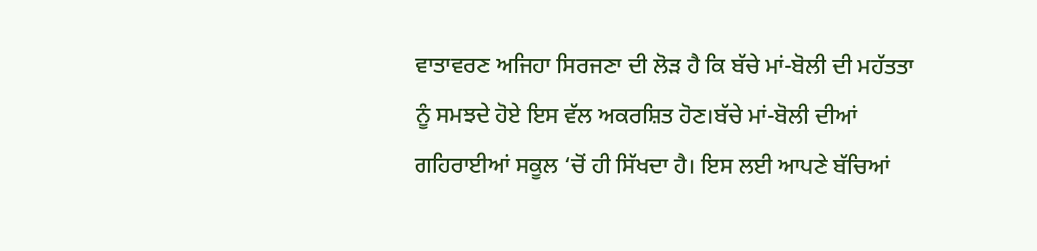ਵਾਤਾਵਰਣ ਅਜਿਹਾ ਸਿਰਜਣਾ ਦੀ ਲੋੜ ਹੈ ਕਿ ਬੱਚੇ ਮਾਂ-ਬੋਲੀ ਦੀ ਮਹੱਤਤਾ ਨੂੰ ਸਮਝਦੇ ਹੋਏ ਇਸ ਵੱਲ ਅਕਰਸ਼ਿਤ ਹੋਣ।ਬੱਚੇ ਮਾਂ-ਬੋਲੀ ਦੀਆਂ ਗਹਿਰਾਈਆਂ ਸਕੂਲ ‘ਚੋਂ ਹੀ ਸਿੱਖਦਾ ਹੈ। ਇਸ ਲਈ ਆਪਣੇ ਬੱਚਿਆਂ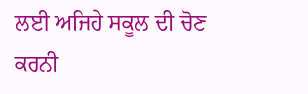ਲਈ ਅਜਿਹੇ ਸਕੂਲ ਦੀ ਚੋਣ ਕਰਨੀ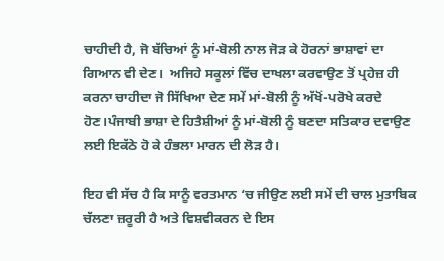ਚਾਹੀਦੀ ਹੈ, ਜੋ ਬੱਚਿਆਂ ਨੂੰ ਮਾਂ-ਬੋਲੀ ਨਾਲ ਜੋੜ ਕੇ ਹੋਰਨਾਂ ਭਾਸ਼ਾਵਾਂ ਦਾ ਗਿਆਨ ਵੀ ਦੇਣ।  ਅਜਿਹੇ ਸਕੂਲਾਂ ਵਿੱਚ ਦਾਖਲਾ ਕਰਵਾਉਣ ਤੋਂ ਪ੍ਰਹੇਜ਼ ਹੀ ਕਰਨਾ ਚਾਹੀਦਾ ਜੋ ਸਿੱਖਿਆ ਦੇਣ ਸਮੇਂ ਮਾਂ-ਬੋਲੀ ਨੂੰ ਅੱਖੋਂ-ਪਰੋਖੇ ਕਰਦੇ ਹੋਣ।ਪੰਜਾਬੀ ਭਾਸ਼ਾ ਦੇ ਹਿਤੈਸ਼ੀਆਂ ਨੂੰ ਮਾਂ-ਬੋਲੀ ਨੂੰ ਬਣਦਾ ਸਤਿਕਾਰ ਦਵਾਉਣ ਲਈ ਇਕੱਠੇ ਹੋ ਕੇ ਹੰਭਲਾ ਮਾਰਨ ਦੀ ਲੋੜ ਹੈ।

ਇਹ ਵੀ ਸੱਚ ਹੈ ਕਿ ਸਾਨੂੰ ਵਰਤਮਾਨ ‘ਚ ਜੀਉਣ ਲਈ ਸਮੇਂ ਦੀ ਚਾਲ ਮੁਤਾਬਿਕ ਚੱਲਣਾ ਜ਼ਰੂਰੀ ਹੈ ਅਤੇ ਵਿਸ਼ਵੀਕਰਨ ਦੇ ਇਸ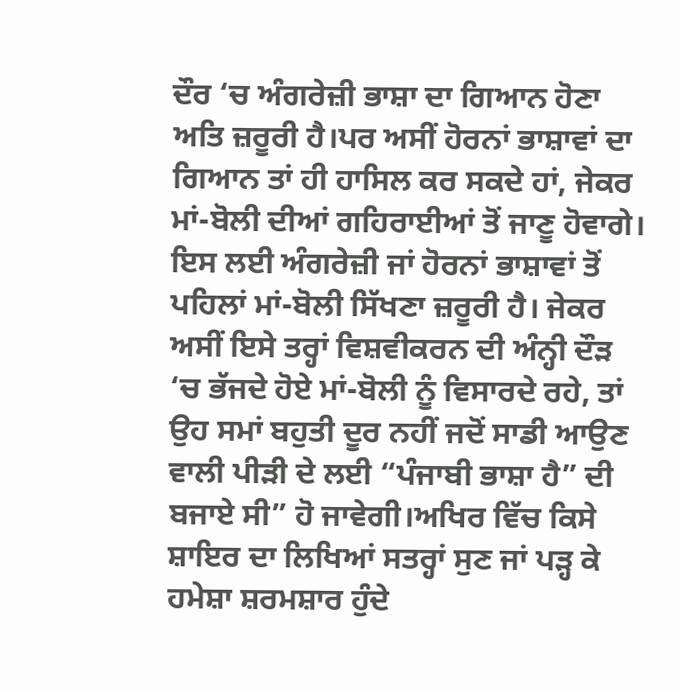ਦੌਰ ‘ਚ ਅੰਗਰੇਜ਼ੀ ਭਾਸ਼ਾ ਦਾ ਗਿਆਨ ਹੋਣਾ ਅਤਿ ਜ਼ਰੂਰੀ ਹੈ।ਪਰ ਅਸੀਂ ਹੋਰਨਾਂ ਭਾਸ਼ਾਵਾਂ ਦਾ ਗਿਆਨ ਤਾਂ ਹੀ ਹਾਸਿਲ ਕਰ ਸਕਦੇ ਹਾਂ, ਜੇਕਰ ਮਾਂ-ਬੋਲੀ ਦੀਆਂ ਗਹਿਰਾਈਆਂ ਤੋਂ ਜਾਣੂ ਹੋਵਾਗੇ। ਇਸ ਲਈ ਅੰਗਰੇਜ਼ੀ ਜਾਂ ਹੋਰਨਾਂ ਭਾਸ਼ਾਵਾਂ ਤੋਂ ਪਹਿਲਾਂ ਮਾਂ-ਬੋਲੀ ਸਿੱਖਣਾ ਜ਼ਰੂਰੀ ਹੈ। ਜੇਕਰ ਅਸੀਂ ਇਸੇ ਤਰ੍ਹਾਂ ਵਿਸ਼ਵੀਕਰਨ ਦੀ ਅੰਨ੍ਹੀ ਦੌੜ ‘ਚ ਭੱਜਦੇ ਹੋਏ ਮਾਂ-ਬੋਲੀ ਨੂੰ ਵਿਸਾਰਦੇ ਰਹੇ, ਤਾਂ ਉਹ ਸਮਾਂ ਬਹੁਤੀ ਦੂਰ ਨਹੀਂ ਜਦੋਂ ਸਾਡੀ ਆਉਣ ਵਾਲੀ ਪੀੜੀ ਦੇ ਲਈ “ਪੰਜਾਬੀ ਭਾਸ਼ਾ ਹੈ” ਦੀ ਬਜਾਏ ਸੀ” ਹੋ ਜਾਵੇਗੀ।ਅਖਿਰ ਵਿੱਚ ਕਿਸੇ ਸ਼ਾਇਰ ਦਾ ਲਿਖਿਆਂ ਸਤਰ੍ਹਾਂ ਸੁਣ ਜਾਂ ਪੜ੍ਹ ਕੇ ਹਮੇਸ਼ਾ ਸ਼ਰਮਸ਼ਾਰ ਹੁੰਦੇ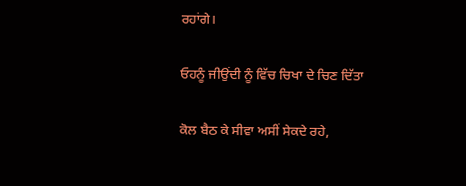ਰਹਾਂਗੇ।

ਓਹਨੂੰ ਜੀਉਂਦੀ ਨੂੰ ਵਿੱਚ ਚਿਖਾ ਦੇ ਚਿਣ ਦਿੱਤਾ

ਕੋਲ ਬੈਠ ਕੇ ਸੀਵਾ ਅਸੀਂ ਸੇਕਦੇ ਰਹੇ,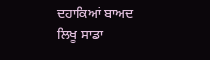ਦਹਾਕਿਆਂ ਬਾਅਦ ਲਿਖੂ ਸਾਡਾ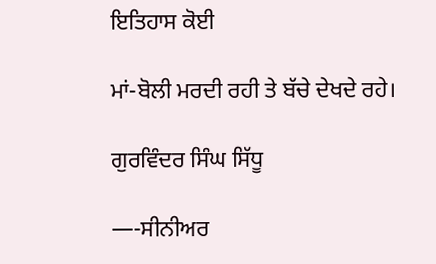ਇਤਿਹਾਸ ਕੋਈ

ਮਾਂ-ਬੋਲੀ ਮਰਦੀ ਰਹੀ ਤੇ ਬੱਚੇ ਦੇਖਦੇ ਰਹੇ।

ਗੁਰਵਿੰਦਰ ਸਿੰਘ ਸਿੱਧੂ

—-ਸੀਨੀਅਰ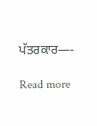ਪੱਤਰਕਾਰ—-

Read more